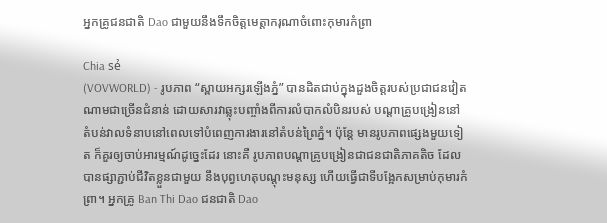អ្នកគ្រូជនជាតិ Dao ជាមួយនឹងទឹកចិត្តមេត្តាករុណាចំពោះកុមារកំព្រា

Chia sẻ
(VOVWORLD) - រូបភាព “ស្ពាយអក្សរឡើងភ្នំ” បានដិតជាប់ក្នុងដួងចិត្តរបស់ប្រជាជនវៀត ណាមជាច្រើនជំនាន់ ដោយសារវាឆ្លុះបញ្ចាំងពីការលំបាកលំបិនរបស់ បណ្ដាគ្រូបង្រៀននៅតំបន់វាលទំនាបនៅពេលទៅបំពេញការងារនៅតំបន់ព្រៃភ្នំ។ ប៉ុន្តែ មានរូបភាពផ្សេងមួយទៀត ក៏គួរឲ្យចាប់អារម្មណ៍ដូច្នេះដែរ នោះគឺ រូបភាពបណ្ដាគ្រូបង្រៀនជាជនជាតិភាគតិច ដែលបានផ្សាភ្ជាប់ជីវិតខ្លួនជាមួយ នឹងបុព្វហេតុបណ្ដុះមនុស្ស ហើយធ្វើជាទីបង្អែកសម្រាប់កុមារកំព្រា។ អ្នកគ្រូ Ban Thi Dao ជនជាតិ Dao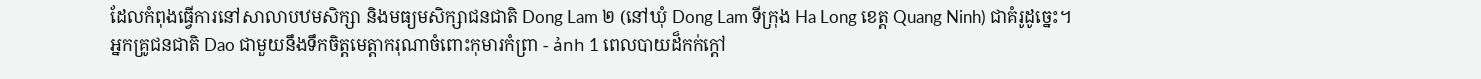ដែលកំពុងធ្វើការនៅសាលាបឋមសិក្សា និងមធ្យមសិក្សាជនជាតិ Dong Lam ២ (នៅឃុំ Dong Lam ទីក្រុង Ha Long ខេត្ត Quang Ninh) ជាគំរូដូច្នេះ។
អ្នកគ្រូជនជាតិ Dao ជាមួយនឹងទឹកចិត្តមេត្តាករុណាចំពោះកុមារកំព្រា - ảnh 1 ពេលបាយដ៏កក់ក្ដៅ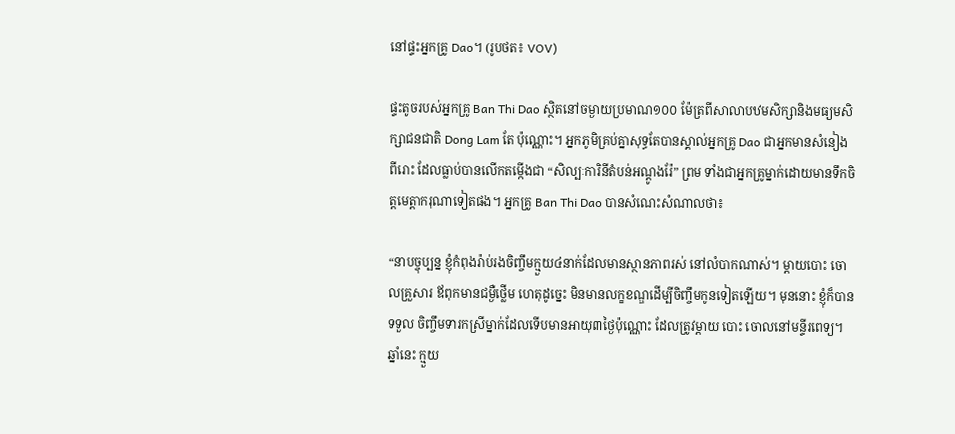នៅផ្ទះអ្នកគ្រូ Dao។ (រូបថត៖ VOV)

ផ្ទះតូចរបស់អ្នកគ្រូ Ban Thi Dao ស្ថិតនៅចម្ងាយប្រមាណ១០០ ម៉ែត្រពីសាលាបឋមសិក្សានិងមធ្យមសិក្សាជនជាតិ Dong Lam តែ ប៉ុណ្ណោះ។ អ្នកភូមិគ្រប់គ្នាសុទ្ធតែបានស្គាល់អ្នកគ្រូ Dao ជាអ្នកមានសំនៀង ពីរោះ ដែលធ្លាប់បានលើកតម្កើងជា “សិល្បៈការិនីតំបន់អណ្ដូងរ៉ែ” ព្រម ទាំងជាអ្នកគ្រូម្នាក់ដោយមានទឹកចិត្តមេត្តាករុណាទៀតផង។ អ្នកគ្រូ Ban Thi Dao បានសំណេះសំណាលថា៖

“នាបច្ចុប្បន្ន ខ្ញុំកំពុងរ៉ាប់រងចិញ្ចឹមក្មួយ៤នាក់ដែលមានស្ថានភាពរស់ នៅលំបាកណាស់។ ម្ដាយបោះ ចោលគ្រួសារ ឪពុកមានជម្ងឺថ្លើម ហេតុដូច្នេះ មិនមានលក្ខខណ្ឌដើម្បីចិញ្ចឹមកូនទៀតឡើយ។ មុននោះ ខ្ញុំក៏បានទទួល ចិញ្ចឹមទារកស្រីម្នាក់ដែលទើបមានអាយុ៣ថ្ងៃប៉ុណ្ណោះ ដែលត្រូវម្ដាយ បោះ ចោលនៅមន្ទីរពេទ្យ។ ឆ្នាំនេះ ក្មួយ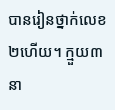បានរៀនថ្នាក់លេខ២ហើយ។ ក្មួយ៣ នា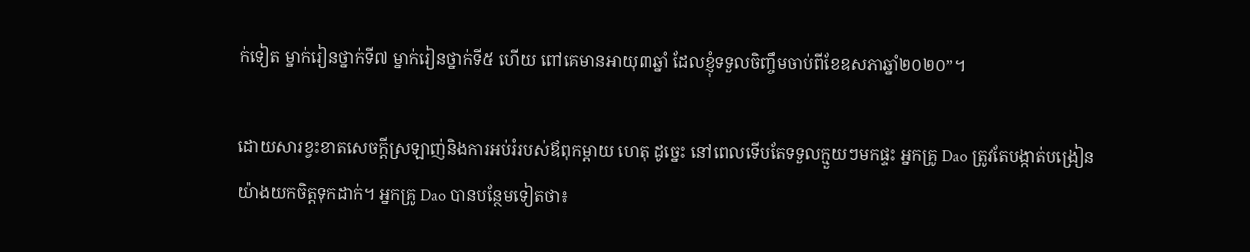ក់ទៀត ម្នាក់រៀនថ្នាក់ទី៧ ម្នាក់រៀនថ្នាក់ទី៥ ហើយ ពៅគេមានអាយុ៣ឆ្នាំ ដែលខ្ញុំទទួលចិញ្ចឹមចាប់ពីខែឧសភាឆ្នាំ២០២០”។

ដោយសារខ្វះខាតសេចក្ដីស្រឡាញ់និងការអប់រំរបស់ឪពុកម្ដាយ ហេតុ ដូច្នេះ នៅពេលទើបតែទទួលក្មួយៗមកផ្ទះ អ្នកគ្រូ Dao ត្រូវតែបង្កាត់បង្រៀនយ៉ាងយកចិត្តទុកដាក់។ អ្នកគ្រូ Dao បានបន្ថែមទៀតថា៖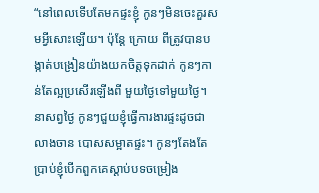“នៅពេលទើបតែមកផ្ទះខ្ញុំ កូនៗមិនចេះគួរសមអ្វីសោះឡើយ។ ប៉ុន្តែ ក្រោយ ពីត្រូវបានបង្កាត់បង្រៀនយ៉ាងយកចិត្តទុកដាក់ កូនៗកាន់តែល្អប្រសើរឡើងពី មួយថ្ងៃទៅមួយថ្ងៃ។ នាសព្វថ្ងៃ កូនៗជួយខ្ញុំធ្វើការងារផ្ទះដូចជាលាងចាន បោសសម្អាតផ្ទះ។ កូនៗតែងតែប្រាប់ខ្ញុំបើកពួកគេស្ដាប់បទចម្រៀង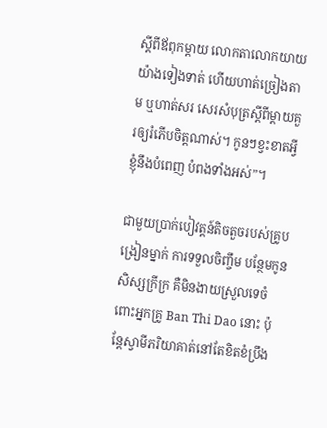ស្ដីពីឪពុកម្ដាយ លោកតាលោកយាយយ៉ាងទៀងទាត់ ហើយហាត់ច្រៀងតាម ឬហាត់សរ សេរសំបុត្រស្ដីពីម្ដាយគួរឲ្យរំភើបចិត្តណាស់។ កូនៗខ្វះខាតអ្វី ខ្ញុំនឹងបំពេញ បំពងទាំងអស់”។

ជាមួយប្រាក់បៀវត្តន៍តិចតួចរបស់គ្រូបង្រៀនម្នាក់ ការទទួលចិញ្ចឹម បន្ថែមកូនសិស្សក្រីក្រ គឺមិនងាយស្រួលទេចំពោះអ្នកគ្រូ Ban Thi Dao នោះ ប៉ុន្តែស្វាមីភរិយាគាត់នៅតែខិតខំប្រឹង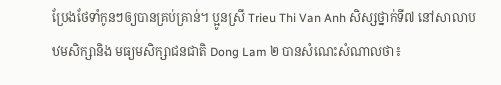ប្រែងថែទាំកូនៗឲ្យបានគ្រប់គ្រាន់។ ប្អូនស្រី Trieu Thi Van Anh សិស្សថ្នាក់ទី៧ នៅសាលាបឋមសិក្សានិង មធ្យមសិក្សាជនជាតិ Dong Lam ២ បានសំណេះសំណាលថា៖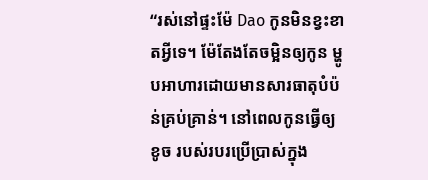“រស់នៅផ្ទះម៉ែ Dao កូនមិនខ្វះខាតអ្វីទេ។ ម៉ែតែងតែចម្អិនឲ្យកូន ម្ហូបអាហារដោយមានសារធាតុបំប៉ន់គ្រប់គ្រាន់។ នៅពេលកូនធ្វើឲ្យខូច របស់របរប្រើប្រាស់ក្នុង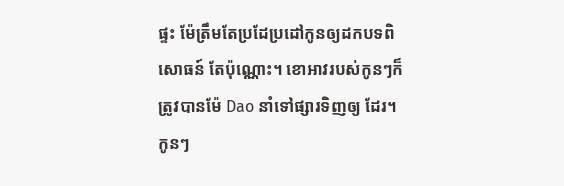ផ្ទះ ម៉ែត្រឹមតែប្រដែប្រដៅកូនឲ្យដកបទពិសោធន៍ តែប៉ុណ្ណោះ។ ខោអាវរបស់កូនៗក៏ត្រូវបានម៉ែ Dao នាំទៅផ្សារទិញឲ្យ ដែរ។ កូនៗ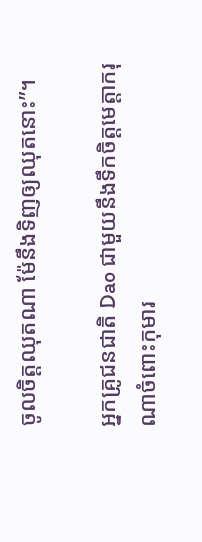ចូលចិត្តឈុតណា ម៉ែនឹងទិញឲ្យឈុតនោះ”។

អ្នកគ្រូជនជាតិ Dao ជាមួយនឹងទឹកចិត្តមេត្តាករុណាចំពោះកុមារ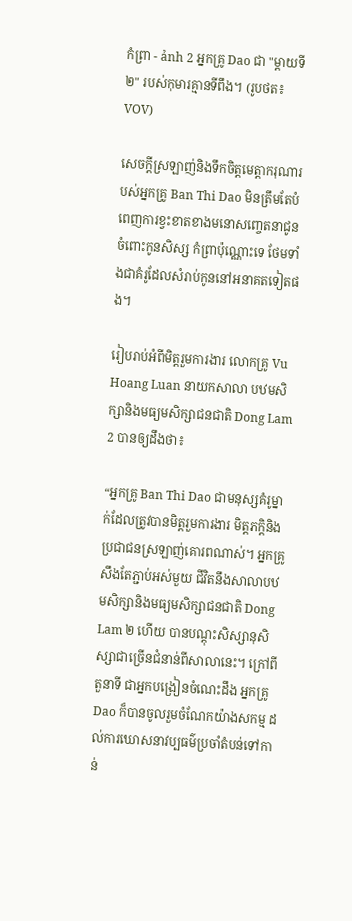កំព្រា - ảnh 2 អ្នកគ្រូ Dao ជា "ម្ដាយទី២" របស់កុមារគ្មានទីពឹង។ (រូបថត៖ VOV)

សេចក្ដីស្រឡាញ់និងទឹកចិត្តមេត្តាករុណារបស់អ្នកគ្រូ Ban Thi Dao មិនត្រឹមតែបំពេញការខ្វះខាតខាងមនោសញ្ចេតនាជូនចំពោះកូនសិស្ស កំព្រាប៉ុណ្ណោះទេ ថែមទាំងជាគំរូដែលសំរាប់កូននៅអនាគតទៀតផង។

រៀបរាប់អំពីមិត្តរួមការងារ លោកគ្រូ Vu Hoang Luan នាយកសាលា បឋមសិក្សានិងមធ្យមសិក្សាជនជាតិ Dong Lam 2 បានឲ្យដឹងថា៖

“អ្នកគ្រូ Ban Thi Dao ជាមនុស្សគំរូម្នាក់ដែលត្រូវបានមិត្តរួមការងារ មិត្តភក្តិនិងប្រជាជនស្រឡាញ់គោរពណាស់។ អ្នកគ្រូសឹងតែភ្ជាប់អស់មួយ ជីវិតនឹងសាលាបឋមសិក្សានិងមធ្យមសិក្សាជនជាតិ Dong Lam ២ ហើយ បានបណ្ដុះសិស្សានុសិស្សាជាច្រើនជំនាន់ពីសាលានេះ។ ក្រៅពីតួនាទី ជាអ្នកបង្រៀនចំណេះដឹង អ្នកគ្រូ Dao ក៏បានចូលរួមចំណែកយ៉ាងសកម្ម ដល់ការឃោសនាវប្បធម៌ប្រចាំតំបន់ទៅកាន់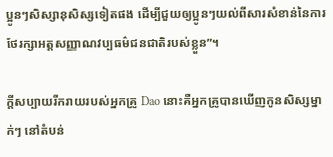ប្អូនៗសិស្សានុសិស្សទៀតផង ដើម្បីជួយឲ្យប្អូនៗយល់ពីសារសំខាន់នៃការថែរក្សាអត្តសញ្ញាណវប្បធម៌ជនជាតិរបស់ខ្លួន”។

ក្ដីសប្បាយរីករាយរបស់អ្នកគ្រូ Dao នោះគឺអ្នកគ្រូបានឃើញកូនសិស្សម្នាក់ៗ នៅតំបន់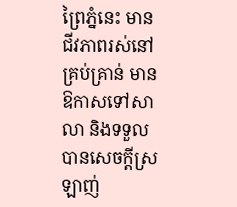ព្រៃភ្នំនេះ មានជីវភាពរស់នៅគ្រប់គ្រាន់ មានឱកាសទៅសាលា និងទទួលបានសេចក្ដីស្រឡាញ់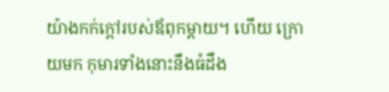យ៉ាងកក់ក្ដៅរបស់ឪពុកម្ដាយ។ ហើយ ក្រោយមក កុមារទាំងនោះនឹងធំដឹង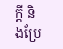ក្ដី និងប្រែ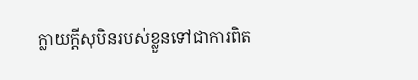ក្លាយក្ដីសុបិនរបស់ខ្លួនទៅជាការពិត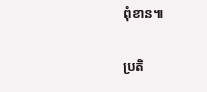ពុំខាន៕

ប្រតិ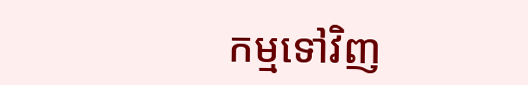កម្មទៅវិញ